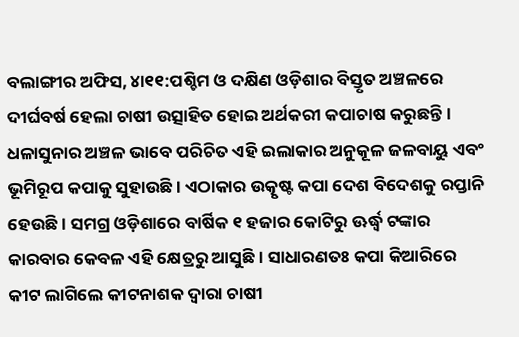ବଲାଙ୍ଗୀର ଅଫିସ, ୪ା୧୧:ପଶ୍ଚିମ ଓ ଦକ୍ଷିଣ ଓଡ଼ିଶାର ବିସ୍ତୃତ ଅଞ୍ଚଳରେ ଦୀର୍ଘବର୍ଷ ହେଲା ଚାଷୀ ଉତ୍ସାହିତ ହୋଇ ଅର୍ଥକରୀ କପାଚାଷ କରୁଛନ୍ତି। ଧଳାସୁନାର ଅଞ୍ଚଳ ଭାବେ ପରିଚିତ ଏହି ଇଲାକାର ଅନୁକୂଳ ଜଳବାୟୁ ଏବଂ ଭୂମିରୂପ କପାକୁ ସୁହାଉଛି। ଏଠାକାର ଉତ୍କୃଷ୍ଟ କପା ଦେଶ ବିଦେଶକୁ ରପ୍ତାନି ହେଉଛି। ସମଗ୍ର ଓଡ଼ିଶାରେ ବାର୍ଷିକ ୧ ହଜାର କୋଟିରୁ ଊର୍ଦ୍ଧ୍ୱ ଟଙ୍କାର କାରବାର କେବଳ ଏହି କ୍ଷେତ୍ରରୁ ଆସୁଛି। ସାଧାରଣତଃ କପା କିଆରିରେ କୀଟ ଲାଗିଲେ କୀଟନାଶକ ଦ୍ୱାରା ଚାଷୀ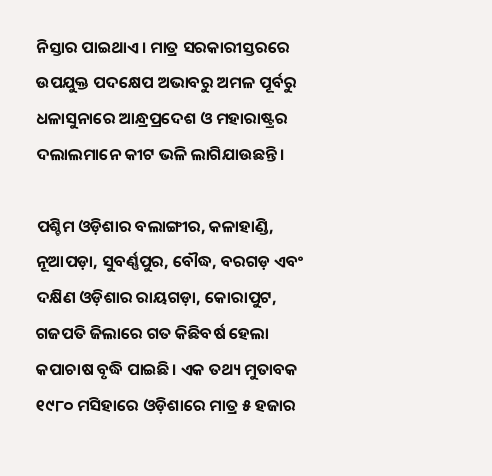ନିସ୍ତାର ପାଇଥାଏ। ମାତ୍ର ସରକାରୀସ୍ତରରେ ଉପଯୁକ୍ତ ପଦକ୍ଷେପ ଅଭାବରୁ ଅମଳ ପୂର୍ବରୁ ଧଳାସୁନାରେ ଆନ୍ଧ୍ରପ୍ରଦେଶ ଓ ମହାରାଷ୍ଟ୍ରର ଦଲାଲମାନେ କୀଟ ଭଳି ଲାଗିଯାଉଛନ୍ତି।

ପଶ୍ଚିମ ଓଡ଼ିଶାର ବଲାଙ୍ଗୀର, କଳାହାଣ୍ଡି, ନୂଆପଡ଼ା, ସୁବର୍ଣ୍ଣପୁର, ବୌଦ୍ଧ, ବରଗଡ଼ ଏବଂ ଦକ୍ଷିଣ ଓଡ଼ିଶାର ରାୟଗଡ଼ା, କୋରାପୁଟ, ଗଜପତି ଜିଲାରେ ଗତ କିଛିବର୍ଷ ହେଲା କପାଚାଷ ବୃଦ୍ଧି ପାଇଛି। ଏକ ତଥ୍ୟ ମୁତାବକ ୧୯୮୦ ମସିହାରେ ଓଡ଼ିଶାରେ ମାତ୍ର ୫ ହଜାର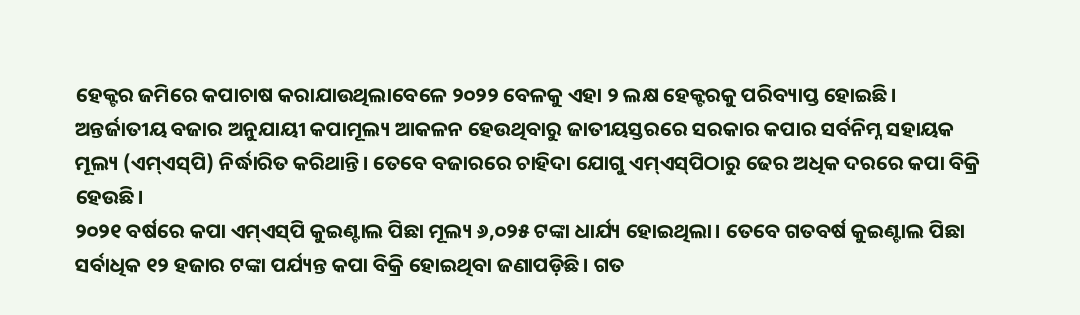ହେକ୍ଟର ଜମିରେ କପାଚାଷ କରାଯାଉଥିଲାବେଳେ ୨୦୨୨ ବେଳକୁ ଏହା ୨ ଲକ୍ଷ ହେକ୍ଟରକୁ ପରିବ୍ୟାପ୍ତ ହୋଇଛି। ଅନ୍ତର୍ଜାତୀୟ ବଜାର ଅନୁଯାୟୀ କପାମୂଲ୍ୟ ଆକଳନ ହେଉଥିବାରୁ ଜାତୀୟସ୍ତରରେ ସରକାର କପାର ସର୍ବନିମ୍ନ ସହାୟକ ମୂଲ୍ୟ (ଏମ୍‌ଏସ୍‌ପି) ନିର୍ଦ୍ଧାରିତ କରିଥାନ୍ତି। ତେବେ ବଜାରରେ ଚାହିଦା ଯୋଗୁ ଏମ୍‌ଏସ୍‌ପିଠାରୁ ଢେର ଅଧିକ ଦରରେ କପା ବିକ୍ରି ହେଉଛି।
୨୦୨୧ ବର୍ଷରେ କପା ଏମ୍‌ଏସ୍‌ପି କୁଇଣ୍ଟାଲ ପିଛା ମୂଲ୍ୟ ୬,୦୨୫ ଟଙ୍କା ଧାର୍ଯ୍ୟ ହୋଇଥିଲା। ତେବେ ଗତବର୍ଷ କୁଇଣ୍ଟାଲ ପିଛା ସର୍ବାଧିକ ୧୨ ହଜାର ଟଙ୍କା ପର୍ଯ୍ୟନ୍ତ କପା ବିକ୍ରି ହୋଇଥିବା ଜଣାପଡ଼ିଛି। ଗତ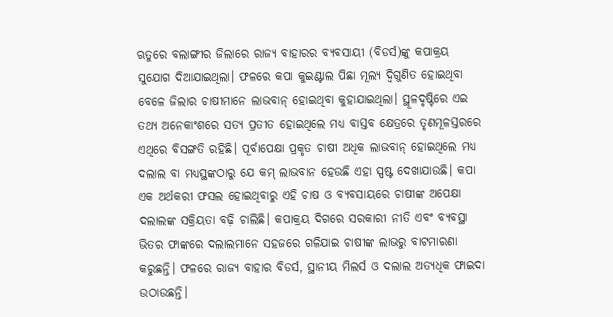ଋତୁରେ ବଲାଙ୍ଗୀର ଜିଲାରେ ରାଜ୍ୟ ବାହାରର ବ୍ୟବସାୟୀ (ବିଡର୍ସ)ଙ୍କୁ କପାକ୍ରୟ ସୁଯୋଗ ଦିଆଯାଇଥିଲା। ଫଳରେ କପା କୁଇଣ୍ଟାଲ ପିଛା ମୂଲ୍ୟ ଦ୍ୱିଗୁଣିତ ହୋଇଥିବା ବେଳେ ଜିଲାର ଚାଷୀମାନେ ଲାଭବାନ୍‌ ହୋଇଥିବା କୁହାଯାଇଥିଲା। ସ୍ଥୂଳଦୃଷ୍ଟିରେ ଏଇ ତଥ୍ୟ ଅନେକାଂଶରେ ସତ୍ୟ ପ୍ରତୀତ ହୋଇଥିଲେ ମଧ୍ୟ ବାସ୍ତବ କ୍ଷେତ୍ରରେ ତୃଣମୂଳସ୍ତରରେ ଏଥିରେ ବିସଙ୍ଗତି ରହିଛି। ପୂର୍ବାପେକ୍ଷା ପ୍ରକୃତ ଚାଷୀ ଅଧିକ ଲାଭବାନ୍‌ ହୋଇଥିଲେ ମଧ୍ୟ ଦଲାଲ ବା ମଧ୍ୟସ୍ଥଙ୍କଠାରୁ ଯେ କମ୍‌ ଲାଭବାନ ହେଉଛି ଏହା ସ୍ପଷ୍ଟ ଦେଖାଯାଉଛି। କପା ଏକ ଅର୍ଥକରୀ ଫସଲ ହୋଇଥିବାରୁ ଏହି ଚାଷ ଓ ବ୍ୟବସାୟରେ ଚାଷୀଙ୍କ ଅପେକ୍ଷା ଦଲାଲଙ୍କ ସକ୍ରିୟତା ବଢ଼ି ଚାଲିଛି। କପାକ୍ରୟ ଦିଗରେ ସରକାରୀ ନୀତି ଏବଂ ବ୍ୟବସ୍ଥା ଭିତର ଫାଙ୍କରେ ଦଲାଲମାନେ ସହଜରେ ଗଳିଯାଇ ଚାଷୀଙ୍କ ଲାଭରୁ ବାଟମାରଣା କରୁଛନ୍ତି। ଫଳରେ ରାଜ୍ୟ ବାହାର ବିଡର୍ସ, ସ୍ଥାନୀୟ ମିଲର୍ସ ଓ ଦଲାଲ ଅତ୍ୟଧିକ ଫାଇଦା ଉଠାଉଛନ୍ତି।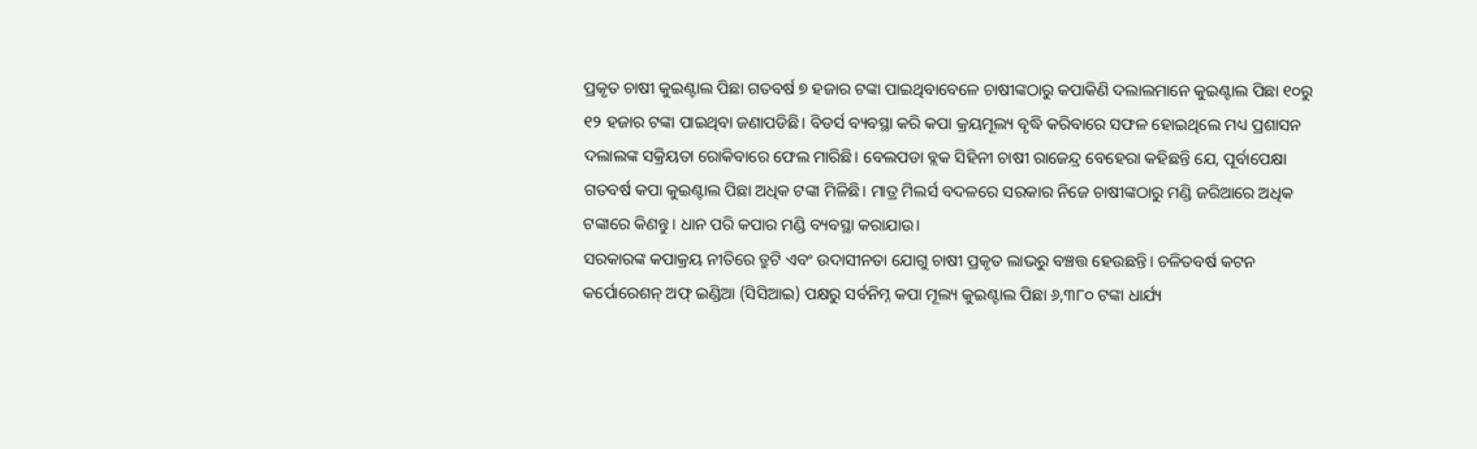ପ୍ରକୃତ ଚାଷୀ କୁଇଣ୍ଟାଲ ପିଛା ଗତବର୍ଷ ୭ ହଜାର ଟଙ୍କା ପାଇଥିବାବେଳେ ଚାଷୀଙ୍କଠାରୁ କପାକିଣି ଦଲାଲମାନେ କୁଇଣ୍ଟାଲ ପିଛା ୧୦ରୁ ୧୨ ହଜାର ଟଙ୍କା ପାଇଥିବା ଜଣାପଡିଛି। ବିଡର୍ସ ବ୍ୟବସ୍ଥା କରି କପା କ୍ରୟମୂଲ୍ୟ ବୃଦ୍ଧି କରିବାରେ ସଫଳ ହୋଇଥିଲେ ମଧ୍ୟ ପ୍ରଶାସନ ଦଲାଲଙ୍କ ସକ୍ରିୟତା ରୋକିବାରେ ଫେଲ ମାରିଛି। ବେଲପଡା ବ୍ଲକ ସିହିନୀ ଚାଷୀ ରାଜେନ୍ଦ୍ର ବେହେରା କହିଛନ୍ତି ଯେ, ପୂର୍ବାପେକ୍ଷା ଗତବର୍ଷ କପା କୁଇଣ୍ଟାଲ ପିଛା ଅଧିକ ଟଙ୍କା ମିଳିଛି। ମାତ୍ର ମିଲର୍ସ ବଦଳରେ ସରକାର ନିଜେ ଚାଷୀଙ୍କଠାରୁ ମଣ୍ଡି ଜରିଆରେ ଅଧିକ ଟଙ୍କାରେ କିଣନ୍ତୁ। ଧାନ ପରି କପାର ମଣ୍ଡି ବ୍ୟବସ୍ଥା କରାଯାଉ।
ସରକାରଙ୍କ କପାକ୍ରୟ ନୀତିରେ ତ୍ରୁଟି ଏବଂ ଉଦାସୀନତା ଯୋଗୁ ଚାଷୀ ପ୍ରକୃତ ଲାଭରୁ ବଞ୍ଚତ୍ତ ହେଉଛନ୍ତି। ଚଳିତବର୍ଷ କଟନ କର୍ପୋରେଶନ୍‌ ଅଫ୍‌ ଇଣ୍ଡିଆ (ସିସିଆଇ) ପକ୍ଷରୁ ସର୍ବନିମ୍ନ କପା ମୂଲ୍ୟ କୁଇଣ୍ଟାଲ ପିଛା ୬,୩୮୦ ଟଙ୍କା ଧାର୍ଯ୍ୟ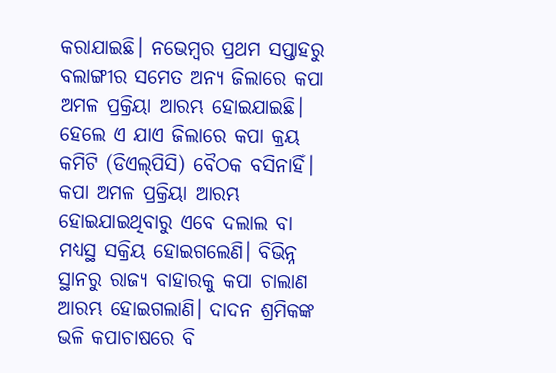କରାଯାଇଛି। ନଭେମ୍ବର ପ୍ରଥମ ସପ୍ତାହରୁ ବଲାଙ୍ଗୀର ସମେତ ଅନ୍ୟ ଜିଲାରେ କପା ଅମଳ ପ୍ରକ୍ରିୟା ଆରମ୍ଭ ହୋଇଯାଇଛି। ହେଲେ ଏ ଯାଏ ଜିଲାରେ କପା କ୍ରୟ କମିଟି (ଡିଏଲ୍‌ପିସି) ବୈଠକ ବସିନାହିଁ। କପା ଅମଳ ପ୍ରକ୍ରିୟା ଆରମ୍ଭ ହୋଇଯାଇଥିବାରୁ ଏବେ ଦଲାଲ ବା ମଧ୍ୟସ୍ଥ ସକ୍ରିୟ ହୋଇଗଲେଣି। ବିଭିନ୍ନ ସ୍ଥାନରୁ ରାଜ୍ୟ ବାହାରକୁ କପା ଚାଲାଣ ଆରମ୍ଭ ହୋଇଗଲାଣି। ଦାଦନ ଶ୍ରମିକଙ୍କ ଭଳି କପାଚାଷରେ ବି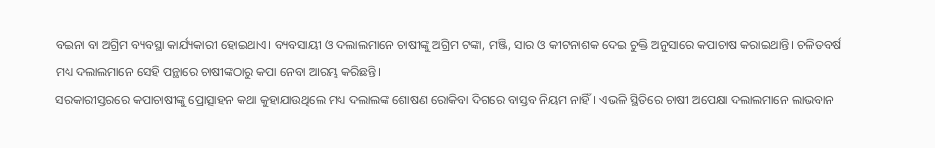ବଇନା ବା ଅଗ୍ରିମ ବ୍ୟବସ୍ଥା କାର୍ଯ୍ୟକାରୀ ହୋଇଥାଏ। ବ୍ୟବସାୟୀ ଓ ଦଲାଲମାନେ ଚାଷୀଙ୍କୁ ଅଗ୍ରିମ ଟଙ୍କା, ମଞ୍ଜି, ସାର ଓ କୀଟନାଶକ ଦେଇ ଚୁକ୍ତି ଅନୁସାରେ କପାଚାଷ କରାଇଥାନ୍ତି। ଚଳିତବର୍ଷ ମଧ୍ୟ ଦଲାଲମାନେ ସେହି ପନ୍ଥାରେ ଚାଷୀଙ୍କଠାରୁ କପା ନେବା ଆରମ୍ଭ କରିଛନ୍ତି।
ସରକାରୀସ୍ତରରେ କପାଚାଷୀଙ୍କୁ ପ୍ରୋତ୍ସାହନ କଥା କୁହାଯାଉଥିଲେ ମଧ୍ୟ ଦଲାଲଙ୍କ ଶୋଷଣ ରୋକିବା ଦିଗରେ ବାସ୍ତବ ନିୟମ ନାହିଁ। ଏଭଳି ସ୍ଥିତିରେ ଚାଷୀ ଅପେକ୍ଷା ଦଲାଲମାନେ ଲାଭବାନ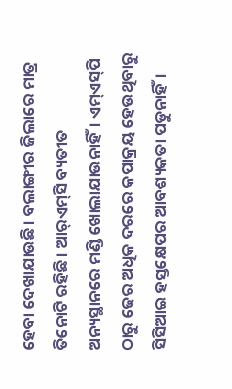ହେବା ଦେଖାଯାଉଛି। ବଲାଙ୍ଗୀର ଜିଲାରେ ମାତ୍ର ତିନୋଟି ରହିଛି। ଆର୍‌ଏମ୍‌ସି ବ୍ୟତୀତ ଅନ୍ୟସ୍ଥାନରେ ମଣ୍ଡି ଖୋଲାଯାଉନାହିଁ। ଏମ୍‌ଏସ୍‌ପି ଠାରୁ ଢେର ଅଧିକ ଦରରେ କପାକ୍ରୟ ହେଉଥିବାରୁ ସିସିଆଇ ହସ୍ତକ୍ଷେପର ଆବଶ୍ୟକତା ପଡୁନାହିଁ।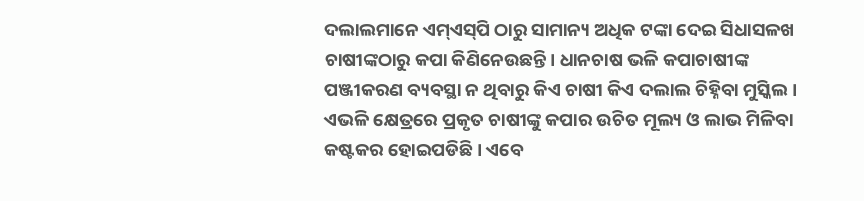ଦଲାଲମାନେ ଏମ୍‌ଏସ୍‌ପି ଠାରୁ ସାମାନ୍ୟ ଅଧିକ ଟଙ୍କା ଦେଇ ସିଧାସଳଖ ଚାଷୀଙ୍କଠାରୁ କପା କିଣିନେଉଛନ୍ତି। ଧାନଚାଷ ଭଳି କପାଚାଷୀଙ୍କ ପଞ୍ଜୀକରଣ ବ୍ୟବସ୍ଥା ନ ଥିବାରୁ କିଏ ଚାଷୀ କିଏ ଦଲାଲ ଚିହ୍ନିବା ମୁସ୍କିଲ। ଏଭଳି କ୍ଷେତ୍ରରେ ପ୍ରକୃତ ଚାଷୀଙ୍କୁ କପାର ଉଚିତ ମୂଲ୍ୟ ଓ ଲାଭ ମିଳିବା କଷ୍ଟକର ହୋଇପଡିଛି। ଏବେ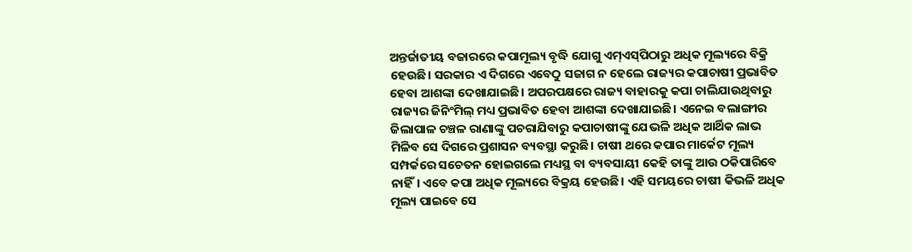ଅନ୍ତର୍ଜାତୀୟ ବଜାରରେ କପାମୂଲ୍ୟ ବୃଦ୍ଧି ଯୋଗୁ ଏମ୍‌ଏସ୍‌ପିଠାରୁ ଅଧିକ ମୂଲ୍ୟରେ ବିକ୍ରି ହେଉଛି। ସରକାର ଏ ଦିଗରେ ଏବେଠୁ ସଜାଗ ନ ହେଲେ ରାଜ୍ୟର କପାଚାଷୀ ପ୍ରଭାବିତ ହେବା ଆଶଙ୍କା ଦେଖାଯାଇଛି। ଅପରପକ୍ଷରେ ରାଜ୍ୟ ବାହାରକୁ କପା ଚାଲିଯାଉଥିବାରୁ ରାଜ୍ୟର ଜିନିଂମିଲ୍‌ ମଧ୍ୟ ପ୍ରଭାବିତ ହେବା ଆଶଙ୍କା ଦେଖାଯାଇଛି। ଏନେଇ ବଲାଙ୍ଗୀର ଜିଲାପାଳ ଚଞ୍ଚଳ ରାଣାଙ୍କୁ ପଚରାଯିବାରୁ କପାଚାଷୀଙ୍କୁ ଯେଭଳି ଅଧିକ ଆର୍ଥିକ ଲାଭ ମିଳିବ ସେ ଦିଗରେ ପ୍ରଶାସନ ବ୍ୟବସ୍ଥା କରୁଛି। ଚାଷୀ ଥରେ କପାର ମାର୍କେଟ ମୂଲ୍ୟ ସମ୍ପର୍କରେ ସଚେତନ ହୋଇଗଲେ ମଧ୍ୟସ୍ଥ ବା ବ୍ୟବସାୟୀ କେହି ତାଙ୍କୁ ଆଉ ଠକିପାରିବେ ନାହିଁ। ଏବେ କପା ଅଧିକ ମୂଲ୍ୟରେ ବିକ୍ରୟ ହେଉଛି। ଏହି ସମୟରେ ଚାଷୀ କିଭଳି ଅଧିକ ମୂଲ୍ୟ ପାଇବେ ସେ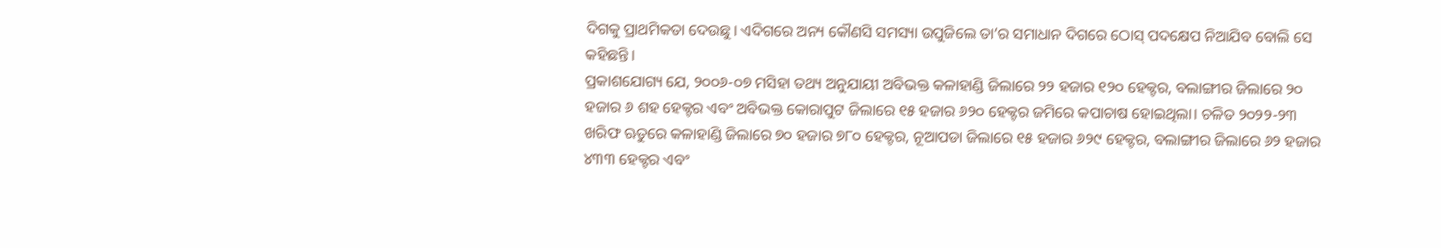ଦିଗକୁ ପ୍ରାଥମିକତା ଦେଉଛୁ। ଏଦିଗରେ ଅନ୍ୟ କୌଣସି ସମସ୍ୟା ଉପୁଜିଲେ ତା’ର ସମାଧାନ ଦିଗରେ ଠୋସ୍‌ ପଦକ୍ଷେପ ନିଆଯିବ ବୋଲି ସେ କହିଛନ୍ତି।
ପ୍ରକାଶଯୋଗ୍ୟ ଯେ, ୨୦୦୬-୦୭ ମସିହା ତଥ୍ୟ ଅନୁଯାୟୀ ଅବିଭକ୍ତ କଳାହାଣ୍ଡି ଜିଲାରେ ୨୨ ହଜାର ୧୨୦ ହେକ୍ଟର, ବଲାଙ୍ଗୀର ଜିଲାରେ ୨୦ ହଜାର ୬ ଶହ ହେକ୍ଟର ଏବଂ ଅବିଭକ୍ତ କୋରାପୁଟ ଜିଲାରେ ୧୫ ହଜାର ୬୨୦ ହେକ୍ଟର ଜମିରେ କପାଚାଷ ହୋଇଥିଲା। ଚଳିତ ୨୦୨୨-୨୩ ଖରିଫ ଋତୁରେ କଳାହାଣ୍ଡି ଜିଲାରେ ୭୦ ହଜାର ୭୮୦ ହେକ୍ଟର, ନୂଆପଡା ଜିଲାରେ ୧୫ ହଜାର ୬୨୯ ହେକ୍ଟର, ବଲାଙ୍ଗୀର ଜିଲାରେ ୬୨ ହଜାର ୪୩୩ ହେକ୍ଟର ଏବଂ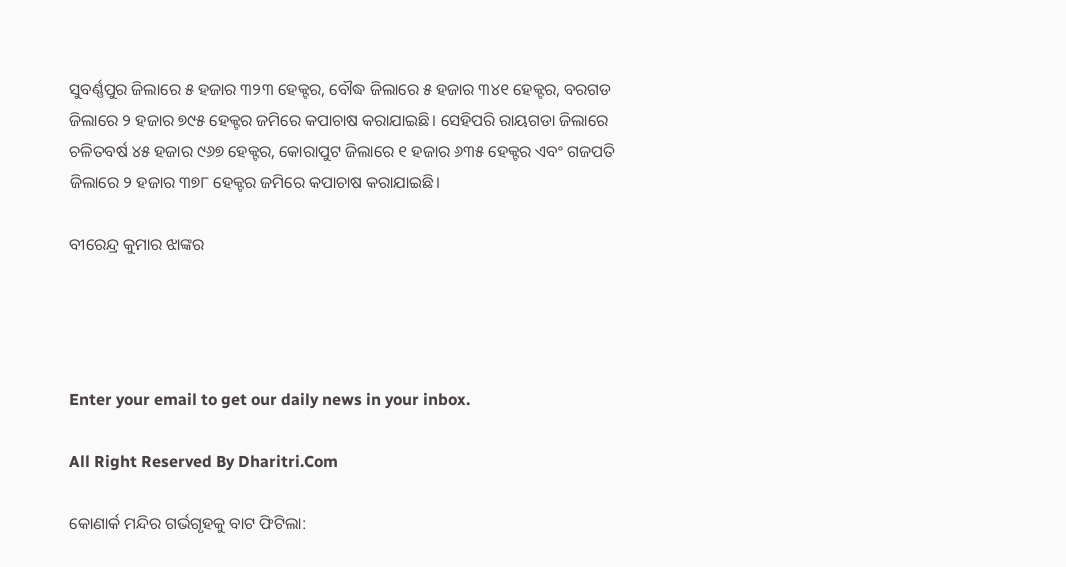ସୁବର୍ଣ୍ଣପୁର ଜିଲାରେ ୫ ହଜାର ୩୨୩ ହେକ୍ଟର, ବୌଦ୍ଧ ଜିଲାରେ ୫ ହଜାର ୩୪୧ ହେକ୍ଟର, ବରଗଡ ଜିଲାରେ ୨ ହଜାର ୭୯୫ ହେକ୍ଟର ଜମିରେ କପାଚାଷ କରାଯାଇଛି। ସେହିପରି ରାୟଗଡା ଜିଲାରେ ଚଳିତବର୍ଷ ୪୫ ହଜାର ୯୬୭ ହେକ୍ଟର, କୋରାପୁଟ ଜିଲାରେ ୧ ହଜାର ୬୩୫ ହେକ୍ଟର ଏବଂ ଗଜପତି ଜିଲାରେ ୨ ହଜାର ୩୭୮ ହେକ୍ଟର ଜମିରେ କପାଚାଷ କରାଯାଇଛି।

ବୀରେନ୍ଦ୍ର କୁମାର ଝାଙ୍କର




Enter your email to get our daily news in your inbox.

All Right Reserved By Dharitri.Com

କୋଣାର୍କ ମନ୍ଦିର ଗର୍ଭଗୃହକୁ ବାଟ ଫିଟିଲା: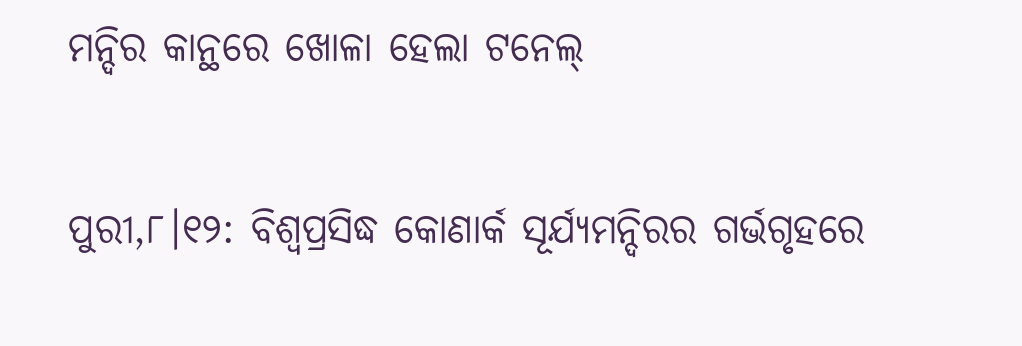ମନ୍ଦିର କାନ୍ଥରେ ଖୋଳା ହେଲା ଟନେଲ୍‌

ପୁରୀ,୮।୧୨: ବିଶ୍ୱପ୍ରସିଦ୍ଧ କୋଣାର୍କ ସୂର୍ଯ୍ୟମନ୍ଦିରର ଗର୍ଭଗୃହରେ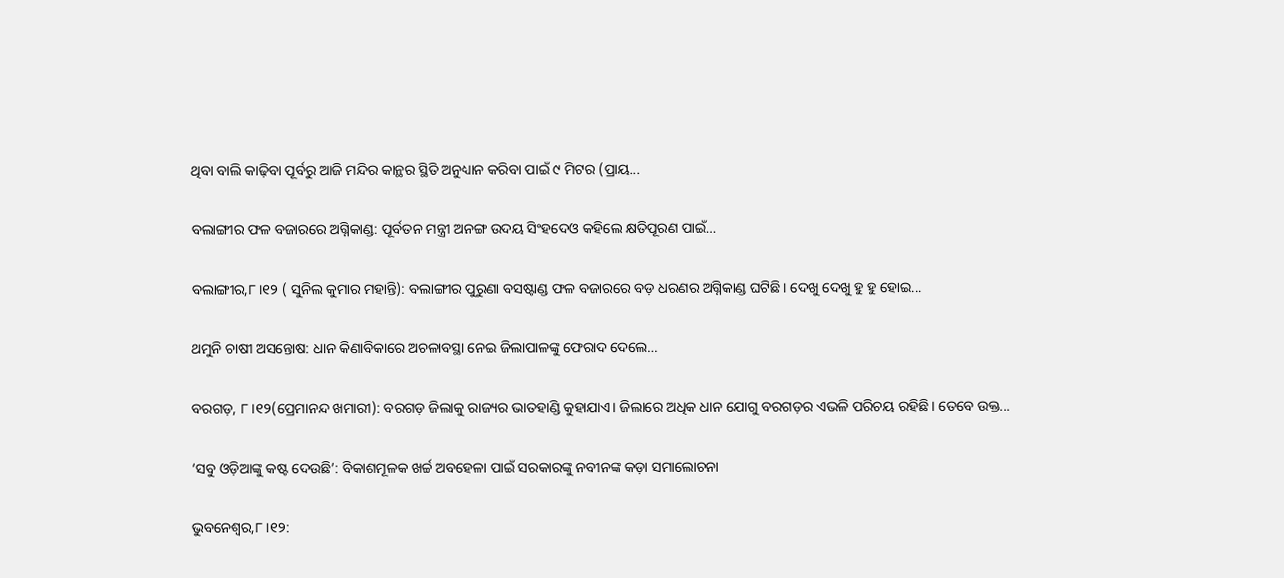ଥିବା ବାଲି କାଢ଼ିବା ପୂର୍ବରୁ ଆଜି ମନ୍ଦିର କାନ୍ଥର ସ୍ଥିତି ଅନୁଧ୍ୟାନ କରିବା ପାଇଁ ୯ ମିଟର (ପ୍ରାୟ...

ବଲାଙ୍ଗୀର ଫଳ ବଜାରରେ ଅଗ୍ନିକାଣ୍ଡ: ପୂର୍ବତନ ମନ୍ତ୍ରୀ ଅନଙ୍ଗ ଉଦୟ ସିଂହଦେଓ କହିଲେ କ୍ଷତିପୂରଣ ପାଇଁ…

ବଲାଙ୍ଗୀର,୮।୧୨ ( ସୁନିଲ କୁମାର ମହାନ୍ତି): ବଲାଙ୍ଗୀର ପୁରୁଣା ବସଷ୍ଟାଣ୍ଡ ଫଳ ବଜାରରେ ବଡ଼ ଧରଣର ଅଗ୍ନିକାଣ୍ଡ ଘଟିଛି। ଦେଖୁ ଦେଖୁ ହୁ ହୁ ହୋଇ...

ଥମୁନି ଚାଷୀ ଅସନ୍ତୋଷ: ଧାନ କିଣାବିକାରେ ଅଚଳାବସ୍ଥା ନେଇ ଜିଲାପାଳଙ୍କୁ ଫେରାଦ ଦେଲେ…

ବରଗଡ଼, ୮।୧୨(ପ୍ରେମାନନ୍ଦ ଖମାରୀ): ବରଗଡ଼ ଜିଲାକୁ ରାଜ୍ୟର ଭାତହାଣ୍ଡି କୁହାଯାଏ। ଜିଲାରେ ଅଧିକ ଧାନ ଯୋଗୁ ବରଗଡ଼ର ଏଭଳି ପରିଚୟ ରହିଛି। ତେବେ ଉକ୍ତ...

‘ସବୁ ଓଡ଼ିଆଙ୍କୁ କଷ୍ଟ ଦେଉଛି’: ବିକାଶମୂଳକ ଖର୍ଚ୍ଚ ଅବହେଳା ପାଇଁ ସରକାରଙ୍କୁ ନବୀନଙ୍କ କଡ଼ା ସମାଲୋଚନା

ଭୁବନେଶ୍ୱର,୮।୧୨: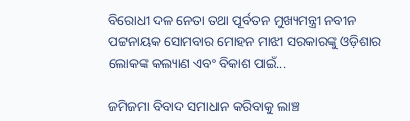ବିରୋଧୀ ଦଳ ନେତା ତଥା ପୂର୍ବତନ ମୁଖ୍ୟମନ୍ତ୍ରୀ ନବୀନ ପଟ୍ଟନାୟକ ସୋମବାର ମୋହନ ମାଝୀ ସରକାରଙ୍କୁ ଓଡ଼ିଶାର ଲୋକଙ୍କ କଲ୍ୟାଣ ଏବଂ ବିକାଶ ପାଇଁ...

ଜମିଜମା ବିବାଦ ସମାଧାନ କରିବାକୁ ଲାଞ୍ଚ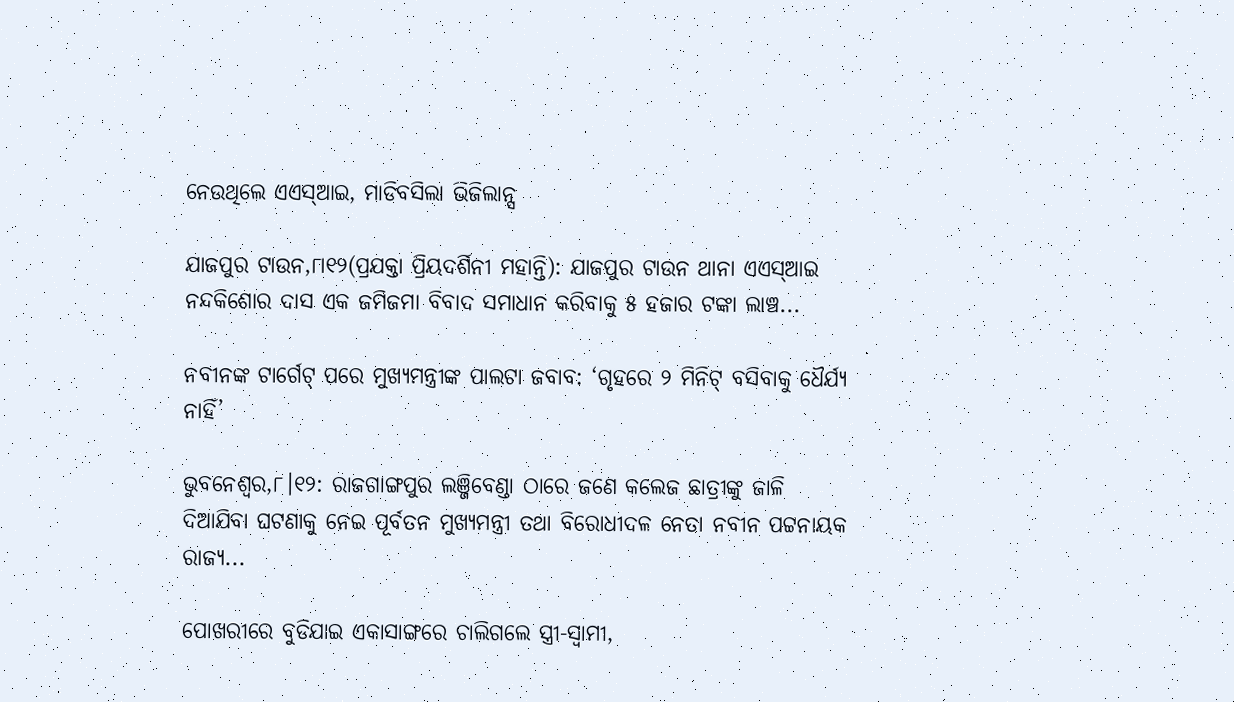ନେଉଥିଲେ ଏଏସ୍‌ଆଇ, ମାଡିବସିଲା ଭିଜିଲାନ୍ସ

ଯାଜପୁର ଟାଉନ,୮ା୧୨(ପ୍ରଯକ୍ତା ପ୍ରିୟଦର୍ଶିନୀ ମହାନ୍ତି): ଯାଜପୁର ଟାଉନ ଥାନା ଏଏସ୍‌ଆଇ ନନ୍ଦକିଶୋର ଦାସ ଏକ ଜମିଜମା ବିବାଦ ସମାଧାନ କରିବାକୁ ୫ ହଜାର ଟଙ୍କା ଲାଞ୍ଚ...

ନବୀନଙ୍କ ଟାର୍ଗେଟ୍‌ ପରେ ମୁଖ୍ୟମନ୍ତ୍ରୀଙ୍କ ପାଲଟା ଜବାବ: ‘ଗୃହରେ ୨ ମିନିଟ୍‌ ବସିବାକୁ ଧୈର୍ଯ୍ୟ ନାହିଁ’

ଭୁବନେଶ୍ୱର,୮।୧୨: ରାଜଗାଙ୍ଗପୁର ଲଞ୍ଜିବେଣ୍ଡା ଠାରେ ଜଣେ କଲେଜ ଛାତ୍ରୀଙ୍କୁ ଜାଳି ଦିଆଯିବା ଘଟଣାକୁ ନେଇ ପୂର୍ବତନ ମୁଖ୍ୟମନ୍ତ୍ରୀ ତଥା ବିରୋଧୀଦଳ ନେତା ନବୀନ ପଟ୍ଟନାୟକ ରାଜ୍ୟ...

ପୋଖରୀରେ ବୁଡିଯାଇ ଏକାସାଙ୍ଗରେ ଚାଲିଗଲେ ସ୍ତ୍ରୀ-ସ୍ବାମୀ,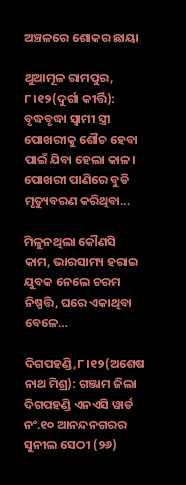ଅଞ୍ଚଳରେ ଶୋକର ଛାୟା

ଥୁଆମୂଳ ରାମପୁର, ୮।୧୨(ଦୁର୍ଗା କୀର୍ତ୍ତି): ବୃଦ୍ଧବୃଦ୍ଧା ସ୍ବାମୀ ସ୍ତ୍ରୀ ପୋଖରୀକୁ ଶୌଚ ହେବା ପାଇଁ ଯିବା ହେଲା କାଳ। ପୋଖରୀ ପାଣିରେ ବୁଡି ମୃତ୍ୟୁବରଣ କରିଥିବା...

ମିଳୁନଥିଲା କୌଣସି କାମ, ଭାରସାମ୍ୟ ହରାଇ ଯୁବକ ନେଲେ ଚରମ ନିଷ୍ପତ୍ତି, ଘରେ ଏକାଥିବା ବେଳେ…

ଦିଗପହଣ୍ଡି,୮।୧୨(ଅଶେଷ ନାଥ ମିଶ୍ର): ଗଞ୍ଜାମ ଜିଲା ଦିଗପହଣ୍ଡି ଏନଏସି ୱାର୍ଡ ନଂ.୧୦ ଆନନ୍ଦନଗରର ସୁନୀଲ ସେଠୀ (୨୬)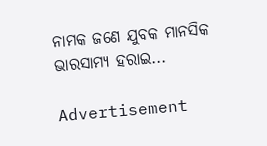ନାମକ ଜଣେ ଯୁବକ ମାନସିକ ଭାରସାମ୍ୟ ହରାଇ...

Advertisement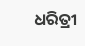ଧରିତ୍ରୀ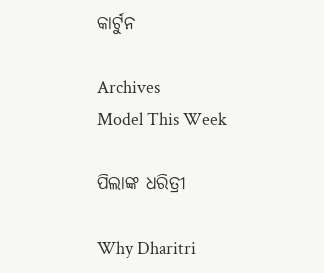କାର୍ଟୁନ

Archives
Model This Week

ପିଲାଙ୍କ ଧରିତ୍ରୀ

Why Dharitri